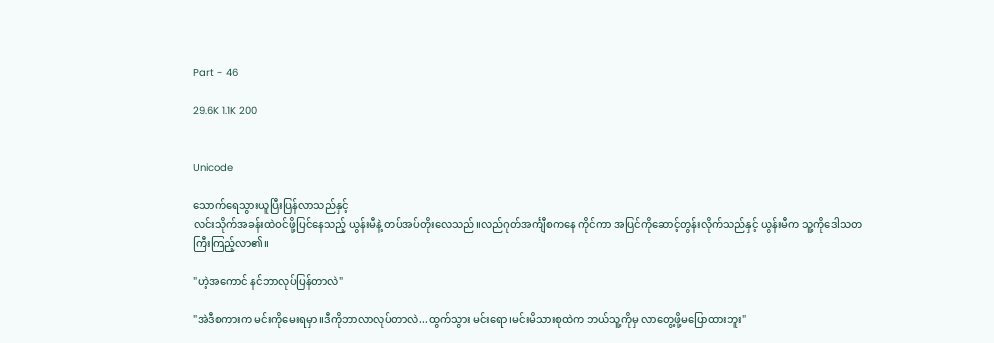Part - 46

29.6K 1.1K 200


Unicode

သောက်ရေသွားယူပြီးပြန်လာသည်နှင့်
လင်းသိုက်အခန်းထဲဝင်ဖို့ပြင်နေသည့် ယွန်းမီနဲ့ တပ်အပ်တိုးလေသည်။လည်ဂုတ်အင်္ကျီစကနေ ကိုင်ကာ အပြင်ကိုဆောင့်တွန်းလိုက်သည်နှင့် ယွန်းမီက သူ့ကိုဒေါသတကြီးကြည့်လာ၏။

"ဟဲ့အကောင် နင်ဘာလုပ်ပြန်တာလဲ"

"အဲဒီစကားက မင်းကိုမေးရမှာ။ဒီကိုဘာလာလုပ်တာလဲ...ထွက်သွား မင်းရော၊မင်းမိသားစုထဲက ဘယ်သူ့ကိုမှ လာတွေ့ဖို့မပြောထားဘူး"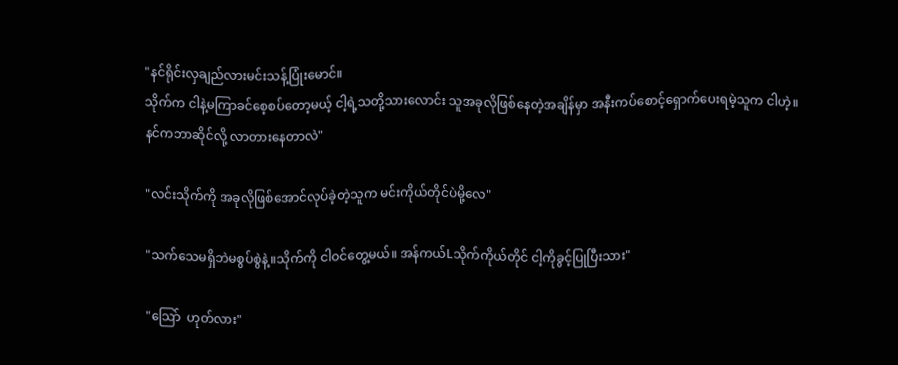"နင်ရိုင်းလှချည်လားမင်းသန့်ပြုံးမောင်။
သိုက်က ငါနဲ့မကြာခင်စေ့စပ်တော့မယ့် ငါ့ရဲ့သတို့သားလောင်း သူအခုလိုဖြစ်နေတဲ့အချိန်မှာ အနီးကပ်စောင့်ရှောက်ပေးရမဲ့သူက ငါဟဲ့။
နင်ကဘာဆိုင်လို့ လာတားနေတာလဲ"

"လင်းသိုက်ကို အခုလိုဖြစ်အောင်လုပ်ခဲ့တဲ့သူက မင်းကိုယ်တိုင်ပဲမို့လေ"

"သက်သေမရှိဘဲမစွပ်စွဲနဲ့။သိုက်ကို ငါဝင်တွေ့မယ်။ အန်ကယ်Lသိုက်ကိုယ်တိုင် ငါ့ကိုခွင့်ပြုပြီးသား"

"သြော်  ဟုတ်လား"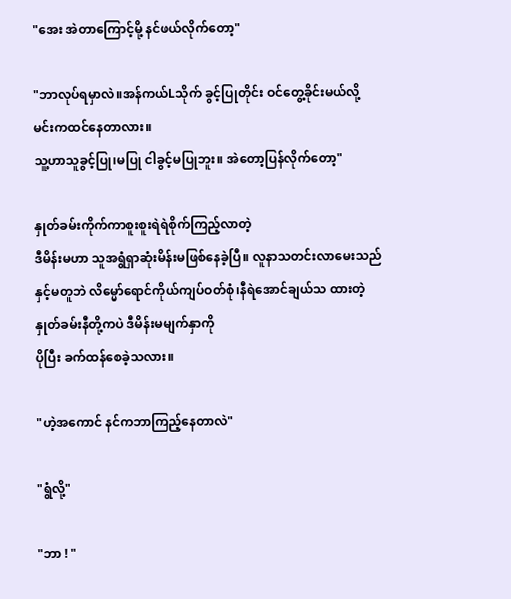"အေး အဲတာကြောင့်မို့ နင်ဖယ်လိုက်တော့"

"ဘာလုပ်ရမှာလဲ။အန်ကယ်Lသိုက် ခွင့်ပြုတိုင်း ဝင်တွေ့ခိုင်းမယ်လို့ မင်းကထင်နေတာလား။
သူ့ဟာသူခွင့်ပြု၊မပြု ငါခွင့်မပြုဘူး။ အဲတော့ပြန်လိုက်တော့"

နှုတ်ခမ်းကိုက်ကာစူးစူးရဲရဲစိုက်ကြည့်လာတဲ့
ဒီမိန်းမဟာ သူအရွံရှာဆုံးမိန်းမဖြစ်နေခဲ့ပြီ။ လူနာသတင်းလာမေးသည်နှင့်မတူဘဲ လိမ္မော်ရောင်ကိုယ်ကျပ်ဝတ်စုံ၊နီရဲအောင်ချယ်သ ထားတဲ့ နှုတ်ခမ်းနီတို့ကပဲ ဒီမိန်းမမျက်နှာကို
ပိုပြီး ခက်ထန်စေခဲ့သလား။

"ဟဲ့အကောင် နင်ကဘာကြည့်နေတာလဲ"

"ရွံလို့"

"ဘာ ! "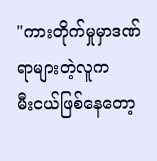"ကားတိုက်မှုမှာဒဏ်ရာများတဲ့လူက
မီးငယ်ဖြစ်နေတော့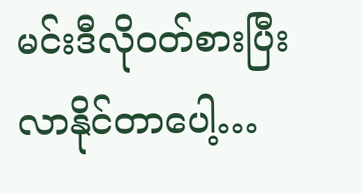မင်းဒီလိုဝတ်စားပြီး
လာနိုင်တာပေါ့…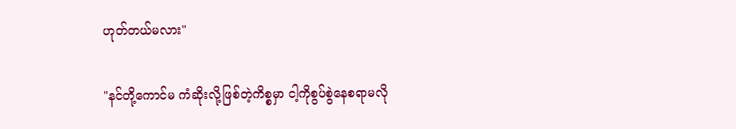ဟုတ်တယ်မလား"

"နင်တို့ကောင်မ ကံဆိုးလို့ဖြစ်တဲ့ကိစ္စမှာ ငါ့ကိုစွပ်စွဲနေစရာမလို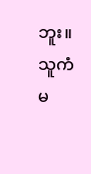ဘူး။ သူကံမ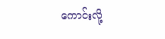ကောင်းလို့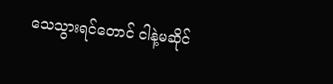သေသွားရင်တောင် ငါနဲ့မဆိုင်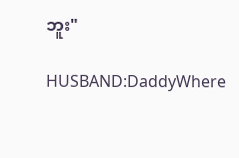ဘူး"

HUSBAND:DaddyWhere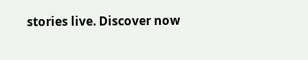stories live. Discover now